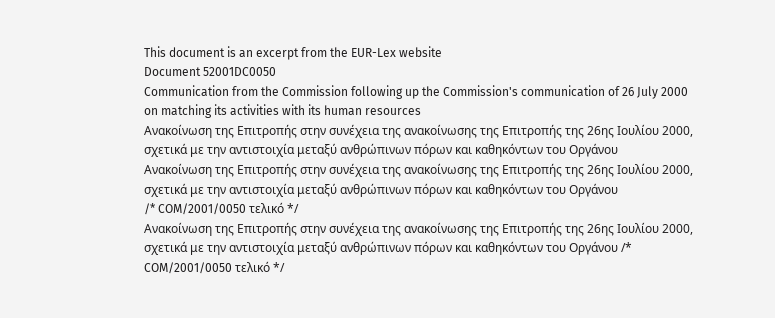This document is an excerpt from the EUR-Lex website
Document 52001DC0050
Communication from the Commission following up the Commission's communication of 26 July 2000 on matching its activities with its human resources
Ανακοίνωση της Επιτροπής στην συνέχεια της ανακοίνωσης της Επιτροπής της 26ης Ιουλίου 2000, σχετικά με την αντιστοιχία μεταξύ ανθρώπινων πόρων και καθηκόντων του Οργάνου
Ανακοίνωση της Επιτροπής στην συνέχεια της ανακοίνωσης της Επιτροπής της 26ης Ιουλίου 2000, σχετικά με την αντιστοιχία μεταξύ ανθρώπινων πόρων και καθηκόντων του Οργάνου
/* COM/2001/0050 τελικό */
Ανακοίνωση της Επιτροπής στην συνέχεια της ανακοίνωσης της Επιτροπής της 26ης Ιουλίου 2000, σχετικά με την αντιστοιχία μεταξύ ανθρώπινων πόρων και καθηκόντων του Οργάνου /* COM/2001/0050 τελικό */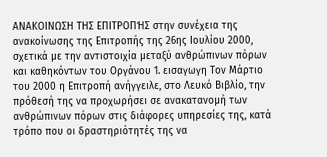ΑΝΑΚΟΙΝΩΣΗ ΤΗΣ ΕΠΙΤΡΟΠΉΣ στην συνέχεια της ανακοίνωσης της Επιτροπής της 26ης Ιουλίου 2000, σχετικά με την αντιστοιχία μεταξύ ανθρώπινων πόρων και καθηκόντων του Οργάνου 1. εισαγωγη Τον Μάρτιο του 2000 η Επιτροπή ανήγγειλε, στο Λευκό Βιβλίο, την πρόθεσή της να προχωρήσει σε ανακατανομή των ανθρώπινων πόρων στις διάφορες υπηρεσίες της, κατά τρόπο που οι δραστηριότητές της να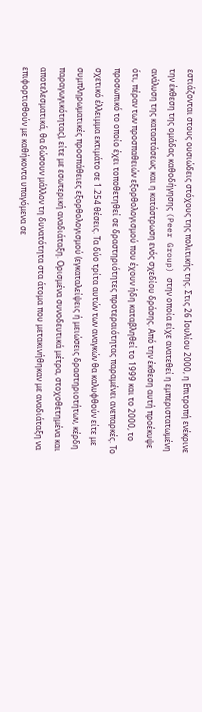εστιάζονται στους ουσιώδεις στόχους της πολιτικής της. Στις 26 Ιουλίου 2000, η Επιτροπή ενέκρινε την έκθεση της ομάδας καθοδήγησης (Peer Group) στην οποία είχε ανατεθεί η εμπεριστατωμένη ανάλυση της καταστάσεως και η κατάστρωση ενός σχεδίου δράσης. Από την έκθεση αυτή προέκυψε ότι, πέραν των προσπαθειών εξορθολογισμού που έχουν ήδη καταβληθεί το 1999 και το 2000, το προσωπικό το οποίο έχει τοποθετηθεί σε δραστηριότητες προτεραιότητας παραμένει ανεπαρκές. Το σχετικό έλλειμμα εκτιμάτο σε 1.254 θέσεις. Τα δύο τρίτα αυτών των αναγκών θα καλυφθούν είτε με συμπληρωματικές προσπάθειες εξορθολογισμού (εγκαταλείψεις ή μειώσεις δραστηριοτήτων, κέρδη παραγωγικότητας), είτε με εσωτερική αναδιάταξη. Ορισμένα συνοδευτικά μέτρα, στοχοθετημένα και αποτελεσματικά, θα δώσουν μάλλον τη δυνατότητα στα άτομα που μετακινήθηκαν με αναδιάταξη να επιφορτισθούν με καθήκοντα υπαγόμενα σε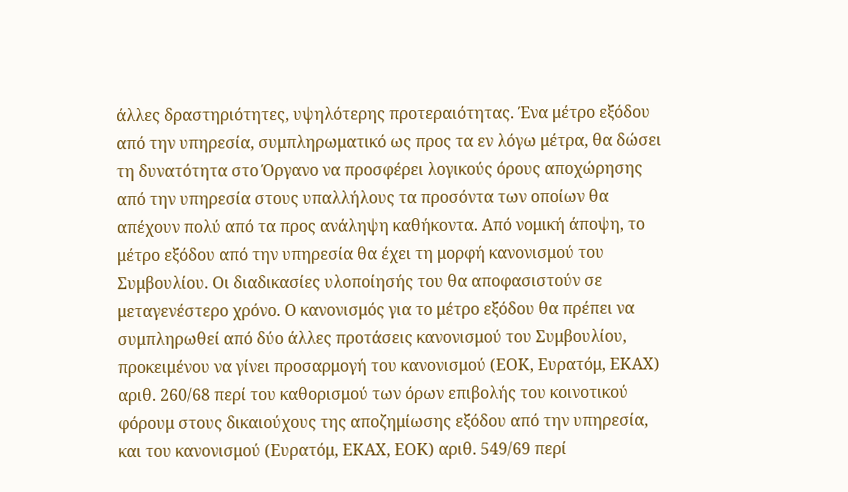άλλες δραστηριότητες, υψηλότερης προτεραιότητας. Ένα μέτρο εξόδου από την υπηρεσία, συμπληρωματικό ως προς τα εν λόγω μέτρα, θα δώσει τη δυνατότητα στο Όργανο να προσφέρει λογικούς όρους αποχώρησης από την υπηρεσία στους υπαλλήλους τα προσόντα των οποίων θα απέχουν πολύ από τα προς ανάληψη καθήκοντα. Από νομική άποψη, το μέτρο εξόδου από την υπηρεσία θα έχει τη μορφή κανονισμού του Συμβουλίου. Οι διαδικασίες υλοποίησής του θα αποφασιστούν σε μεταγενέστερο χρόνο. Ο κανονισμός για το μέτρο εξόδου θα πρέπει να συμπληρωθεί από δύο άλλες προτάσεις κανονισμού του Συμβουλίου, προκειμένου να γίνει προσαρμογή του κανονισμού (ΕΟΚ, Ευρατόμ, ΕΚΑΧ) αριθ. 260/68 περί του καθορισμού των όρων επιβολής του κοινοτικού φόρουμ στους δικαιούχους της αποζημίωσης εξόδου από την υπηρεσία, και του κανονισμού (Ευρατόμ, ΕΚΑΧ, ΕΟΚ) αριθ. 549/69 περί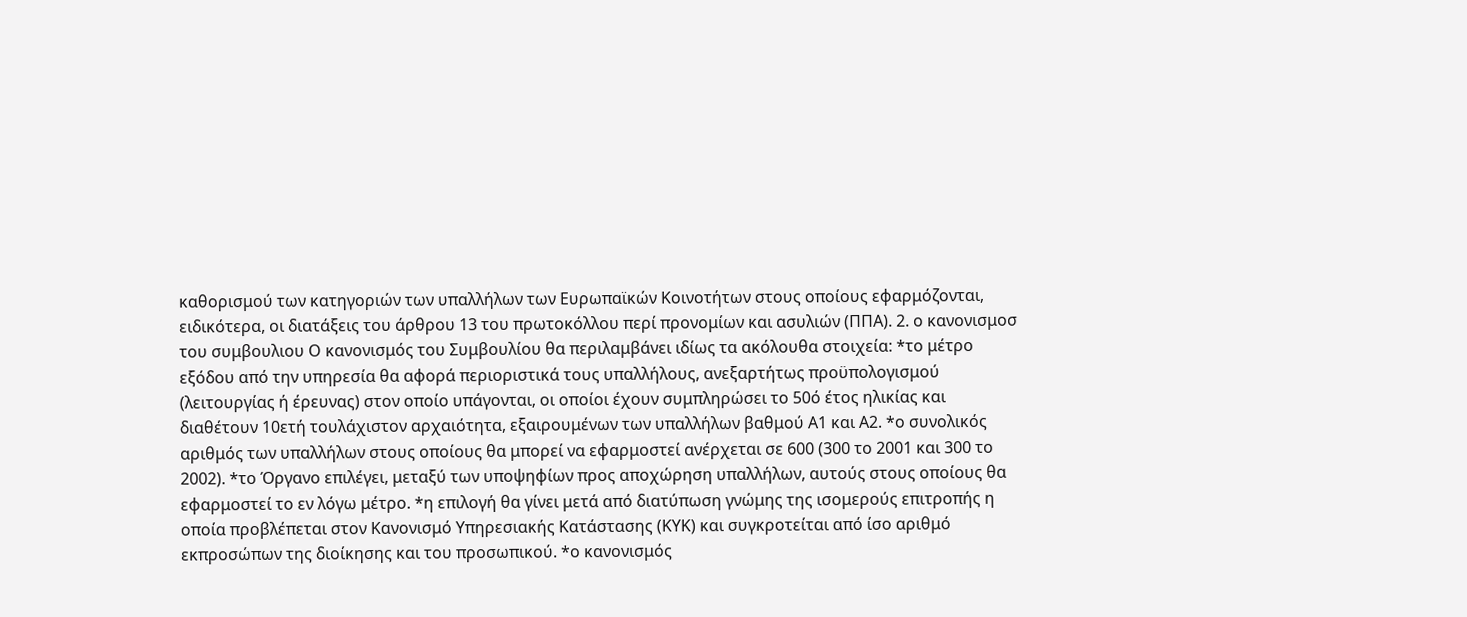καθορισμού των κατηγοριών των υπαλλήλων των Ευρωπαϊκών Κοινοτήτων στους οποίους εφαρμόζονται, ειδικότερα, οι διατάξεις του άρθρου 13 του πρωτοκόλλου περί προνομίων και ασυλιών (ΠΠΑ). 2. ο κανονισμοσ του συμβουλιου Ο κανονισμός του Συμβουλίου θα περιλαμβάνει ιδίως τα ακόλουθα στοιχεία: *το μέτρο εξόδου από την υπηρεσία θα αφορά περιοριστικά τους υπαλλήλους, ανεξαρτήτως προϋπολογισμού (λειτουργίας ή έρευνας) στον οποίο υπάγονται, οι οποίοι έχουν συμπληρώσει το 50ό έτος ηλικίας και διαθέτουν 10ετή τουλάχιστον αρχαιότητα, εξαιρουμένων των υπαλλήλων βαθμού Α1 και Α2. *ο συνολικός αριθμός των υπαλλήλων στους οποίους θα μπορεί να εφαρμοστεί ανέρχεται σε 600 (300 το 2001 και 300 το 2002). *το Όργανο επιλέγει, μεταξύ των υποψηφίων προς αποχώρηση υπαλλήλων, αυτούς στους οποίους θα εφαρμοστεί το εν λόγω μέτρο. *η επιλογή θα γίνει μετά από διατύπωση γνώμης της ισομερούς επιτροπής η οποία προβλέπεται στον Κανονισμό Υπηρεσιακής Κατάστασης (ΚΥΚ) και συγκροτείται από ίσο αριθμό εκπροσώπων της διοίκησης και του προσωπικού. *ο κανονισμός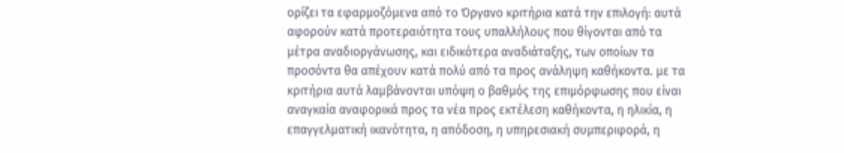ορίζει τα εφαρμοζόμενα από το Όργανο κριτήρια κατά την επιλογή: αυτά αφορούν κατά προτεραιότητα τους υπαλλήλους που θίγονται από τα μέτρα αναδιοργάνωσης, και ειδικότερα αναδιάταξης, των οποίων τα προσόντα θα απέχουν κατά πολύ από τα προς ανάληψη καθήκοντα. με τα κριτήρια αυτά λαμβάνονται υπόψη ο βαθμός της επιμόρφωσης που είναι αναγκαία αναφορικά προς τα νέα προς εκτέλεση καθήκοντα, η ηλικία, η επαγγελματική ικανότητα, η απόδοση, η υπηρεσιακή συμπεριφορά, η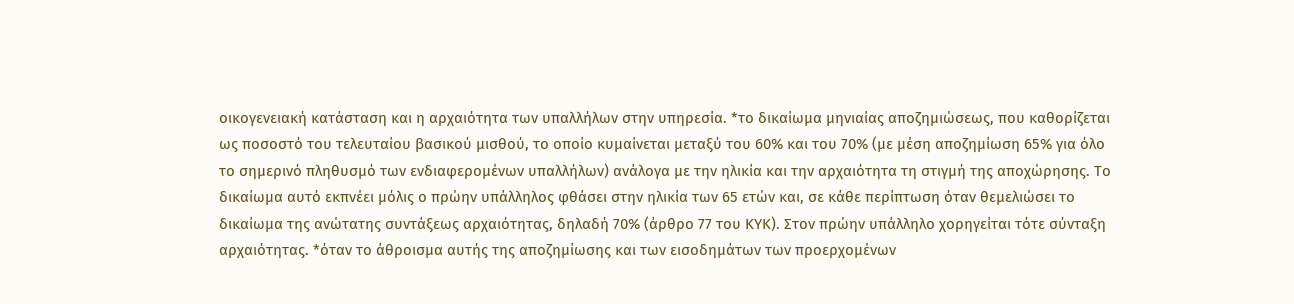οικογενειακή κατάσταση και η αρχαιότητα των υπαλλήλων στην υπηρεσία. *το δικαίωμα μηνιαίας αποζημιώσεως, που καθορίζεται ως ποσοστό του τελευταίου βασικού μισθού, το οποίο κυμαίνεται μεταξύ του 60% και του 70% (με μέση αποζημίωση 65% για όλο το σημερινό πληθυσμό των ενδιαφερομένων υπαλλήλων) ανάλογα με την ηλικία και την αρχαιότητα τη στιγμή της αποχώρησης. Το δικαίωμα αυτό εκπνέει μόλις ο πρώην υπάλληλος φθάσει στην ηλικία των 65 ετών και, σε κάθε περίπτωση όταν θεμελιώσει το δικαίωμα της ανώτατης συντάξεως αρχαιότητας, δηλαδή 70% (άρθρο 77 του ΚΥΚ). Στον πρώην υπάλληλο χορηγείται τότε σύνταξη αρχαιότητας. *όταν το άθροισμα αυτής της αποζημίωσης και των εισοδημάτων των προερχομένων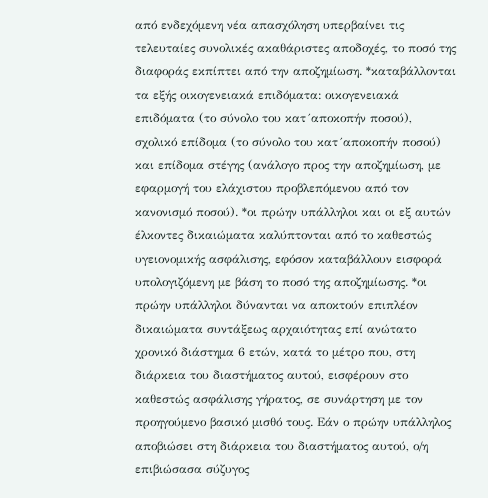από ενδεχόμενη νέα απασχόληση υπερβαίνει τις τελευταίες συνολικές ακαθάριστες αποδοχές, το ποσό της διαφοράς εκπίπτει από την αποζημίωση. *καταβάλλονται τα εξής οικογενειακά επιδόματα: οικογενειακά επιδόματα (το σύνολο του κατ´αποκοπήν ποσού), σχολικό επίδομα (το σύνολο του κατ´αποκοπήν ποσού) και επίδομα στέγης (ανάλογο προς την αποζημίωση, με εφαρμογή του ελάχιστου προβλεπόμενου από τον κανονισμό ποσού). *οι πρώην υπάλληλοι και οι εξ αυτών έλκοντες δικαιώματα καλύπτονται από το καθεστώς υγειονομικής ασφάλισης, εφόσον καταβάλλουν εισφορά υπολογιζόμενη με βάση το ποσό της αποζημίωσης. *οι πρώην υπάλληλοι δύνανται να αποκτούν επιπλέον δικαιώματα συντάξεως αρχαιότητας επί ανώτατο χρονικό διάστημα 6 ετών, κατά το μέτρο που, στη διάρκεια του διαστήματος αυτού, εισφέρουν στο καθεστώς ασφάλισης γήρατος, σε συνάρτηση με τον προηγούμενο βασικό μισθό τους. Εάν ο πρώην υπάλληλος αποβιώσει στη διάρκεια του διαστήματος αυτού, ο/η επιβιώσασα σύζυγος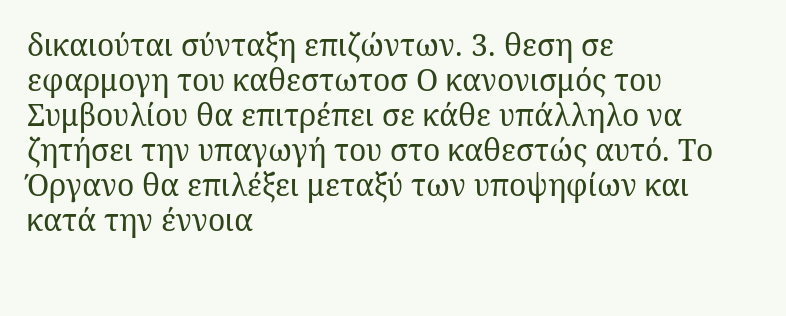δικαιούται σύνταξη επιζώντων. 3. θεση σε εφαρμογη του καθεστωτοσ Ο κανονισμός του Συμβουλίου θα επιτρέπει σε κάθε υπάλληλο να ζητήσει την υπαγωγή του στο καθεστώς αυτό. Το Όργανο θα επιλέξει μεταξύ των υποψηφίων και κατά την έννοια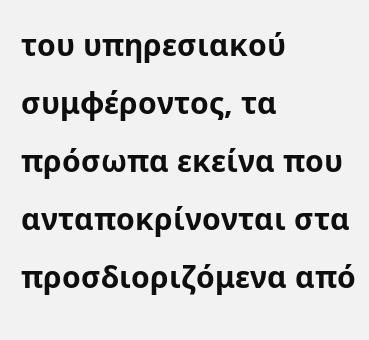του υπηρεσιακού συμφέροντος, τα πρόσωπα εκείνα που ανταποκρίνονται στα προσδιοριζόμενα από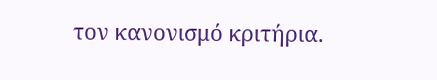τον κανονισμό κριτήρια.